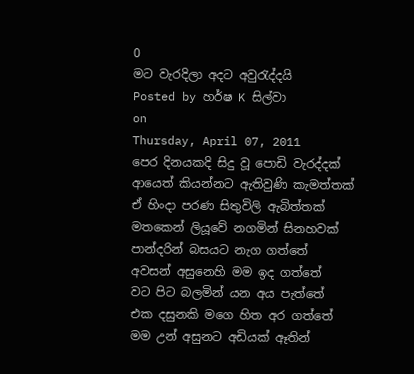0
මට වැරදිලා අදට අවුරැද්දයි
Posted by හර්ෂ K සිල්වා
on
Thursday, April 07, 2011
පෙර දිනයකදි සිදු වූ පොඩි වැරද්දක්
ආයෙත් කියන්නට ඇතිවුණි කැමත්තක්
ඒ හිංදා පරණ සිතුවිලි ඇබිත්තක්
මතකෙන් ලියූවේ නගමින් සිනහවක්
පාන්දරින් බසයට නැග ගත්තේ
අවසන් අසුනෙහි මම ඉද ගත්තේ
වට පිට බලමින් යන අය පැත්තේ
එක දසුනකි මගෙ හිත අර ගත්තේ
මම උන් අසුනට අඩියක් ඈතින්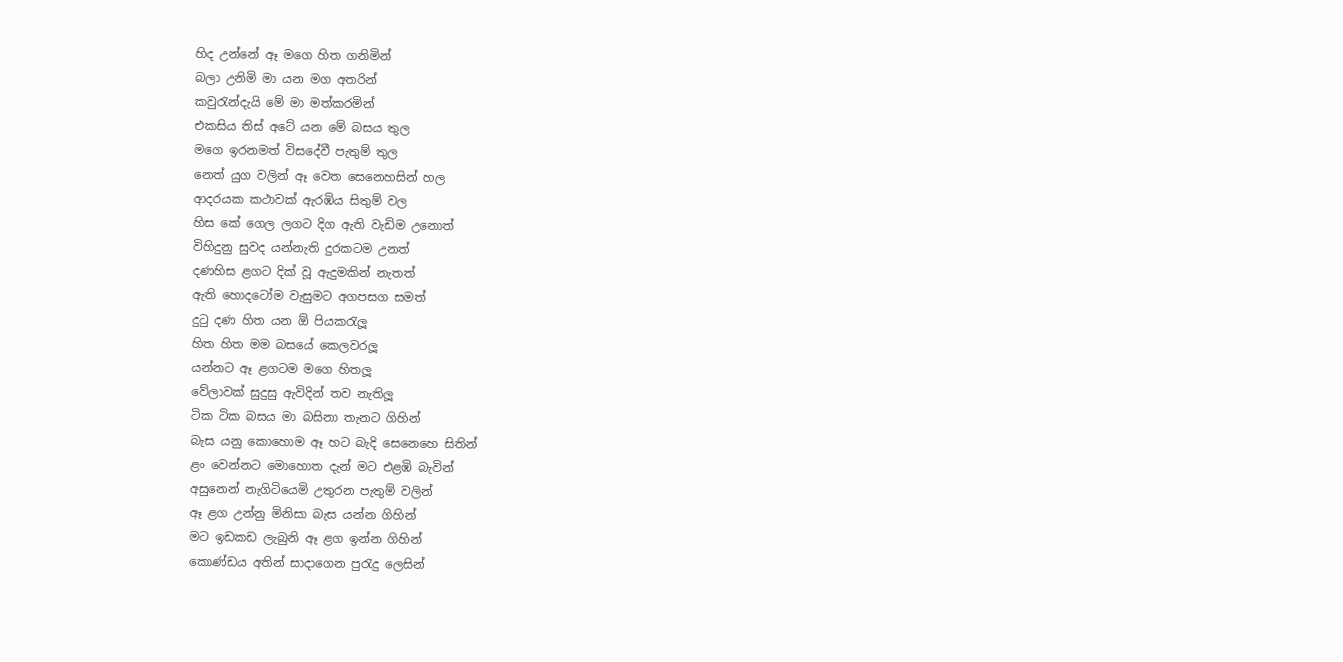හිද උන්නේ ඈ මගෙ හිත ගනිමින්
බලා උනිමි මා යන මග අතරින්
කවුරැන්දැයි මේ මා මත්කරමින්
එකසිය තිස් අටේ යන මේ බසය තුල
මගෙ ඉරනමත් විසදේවී පැතුම් තුල
නෙත් යුග වලින් ඈ වෙත සෙනෙහසින් හල
ආදරයක කථාවක් ඇරඹිය සිතුම් වල
හිස කේ ගෙල ලගට දිග ඇති වැඩිම උනොත්
විහිදුනු සුවද යන්නැති දුරකටම උනත්
දණහිස ළගට දික් වූ ඇදුමකින් නැතත්
ඇති හොදටෝම වැසුමට අගපසග සමත්
දුටු දණ හිත යන ඕ පියකරැලූ
හිත හිත මම බසයේ කෙලවරලූ
යන්නට ඈ ළගටම මගෙ හිතලූ
වේලාවක් සුදුසු ඇවිදින් තව නැතිලූ
ටික ටික බසය මා බසිනා තැනට ගිහින්
බැස යනු කොහොම ඈ හට බැදි සෙනෙහෙ සිතින්
ළං වෙන්නට මොහොත දැන් මට එළඹි බැවින්
අසුනෙන් නැගිටියෙමි උතුරන පැතුම් වලින්
ඈ ළග උන්නු මිනිසා බැස යන්න ගිහින්
මට ඉඩකඩ ලැබුනි ඈ ළග ඉන්න ගිහින්
කොණ්ඩය අතින් සාදාගෙන පුරැදු ලෙසින්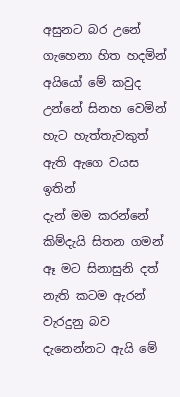අසුනට බර උනේ ගැහෙනා හිත හදමින්
අයියෝ මේ කවුද උන්නේ සිනහ වෙමින්
හැට හැත්තැවකුත් ඇති ඇගෙ වයස ඉතින්
දැන් මම කරන්නේ කිම්දැයි සිතන ගමන්
ඈ මට සිනාසුනි දත් නැති කටම ඇරන්
වැරදුනු බව දැනෙන්නට ඇයි මේ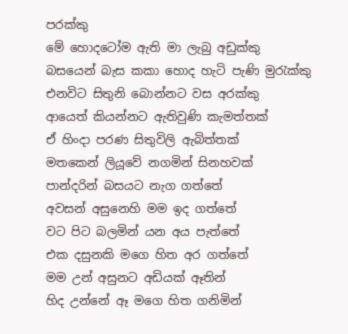පරක්කු
මේ හොදටෝම ඇති මා ලැබු අඩුක්කු
බසයෙන් බැස කකා හොද හැටි පැණි මුරැක්කු
එනවිට සිතුනි බොන්නට වස අරක්කු
ආයෙත් කියන්නට ඇතිවුණි කැමත්තක්
ඒ හිංදා පරණ සිතුවිලි ඇබිත්තක්
මතකෙන් ලියූවේ නගමින් සිනහවක්
පාන්දරින් බසයට නැග ගත්තේ
අවසන් අසුනෙහි මම ඉද ගත්තේ
වට පිට බලමින් යන අය පැත්තේ
එක දසුනකි මගෙ හිත අර ගත්තේ
මම උන් අසුනට අඩියක් ඈතින්
හිද උන්නේ ඈ මගෙ හිත ගනිමින්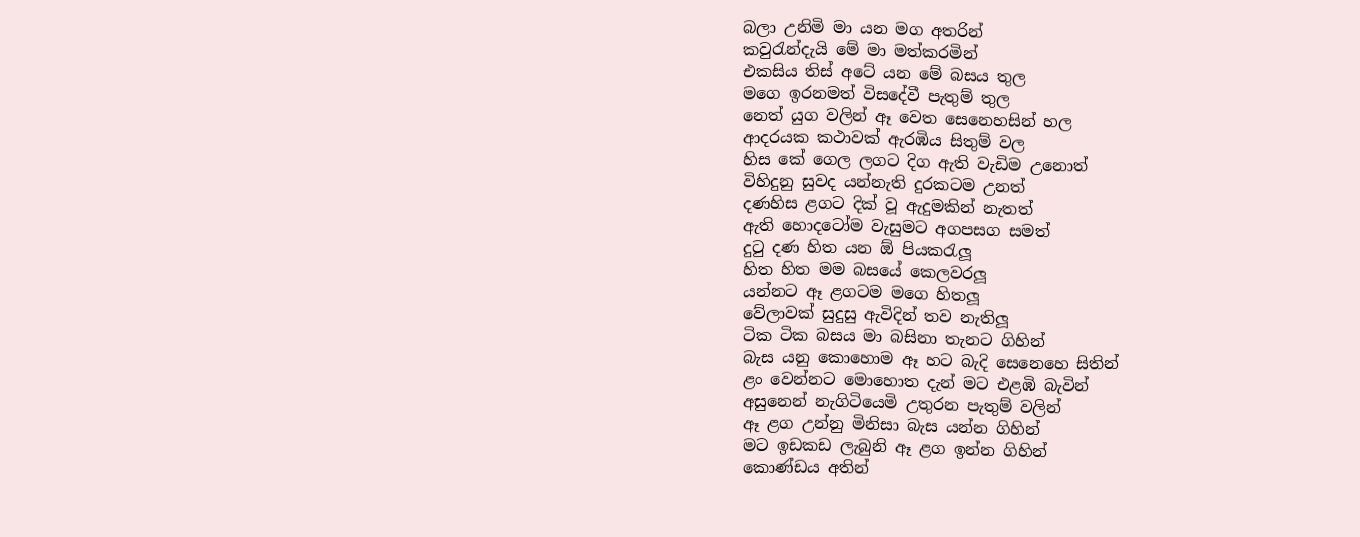බලා උනිමි මා යන මග අතරින්
කවුරැන්දැයි මේ මා මත්කරමින්
එකසිය තිස් අටේ යන මේ බසය තුල
මගෙ ඉරනමත් විසදේවී පැතුම් තුල
නෙත් යුග වලින් ඈ වෙත සෙනෙහසින් හල
ආදරයක කථාවක් ඇරඹිය සිතුම් වල
හිස කේ ගෙල ලගට දිග ඇති වැඩිම උනොත්
විහිදුනු සුවද යන්නැති දුරකටම උනත්
දණහිස ළගට දික් වූ ඇදුමකින් නැතත්
ඇති හොදටෝම වැසුමට අගපසග සමත්
දුටු දණ හිත යන ඕ පියකරැලූ
හිත හිත මම බසයේ කෙලවරලූ
යන්නට ඈ ළගටම මගෙ හිතලූ
වේලාවක් සුදුසු ඇවිදින් තව නැතිලූ
ටික ටික බසය මා බසිනා තැනට ගිහින්
බැස යනු කොහොම ඈ හට බැදි සෙනෙහෙ සිතින්
ළං වෙන්නට මොහොත දැන් මට එළඹි බැවින්
අසුනෙන් නැගිටියෙමි උතුරන පැතුම් වලින්
ඈ ළග උන්නු මිනිසා බැස යන්න ගිහින්
මට ඉඩකඩ ලැබුනි ඈ ළග ඉන්න ගිහින්
කොණ්ඩය අතින්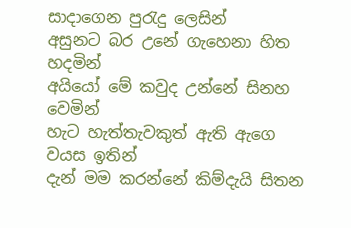සාදාගෙන පුරැදු ලෙසින්
අසුනට බර උනේ ගැහෙනා හිත හදමින්
අයියෝ මේ කවුද උන්නේ සිනහ වෙමින්
හැට හැත්තැවකුත් ඇති ඇගෙ වයස ඉතින්
දැන් මම කරන්නේ කිම්දැයි සිතන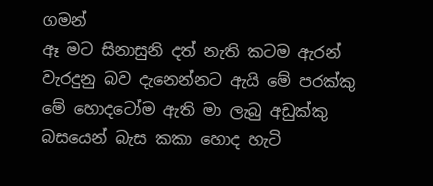ගමන්
ඈ මට සිනාසුනි දත් නැති කටම ඇරන්
වැරදුනු බව දැනෙන්නට ඇයි මේ පරක්කු
මේ හොදටෝම ඇති මා ලැබු අඩුක්කු
බසයෙන් බැස කකා හොද හැටි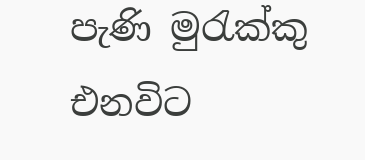පැණි මුරැක්කු
එනවිට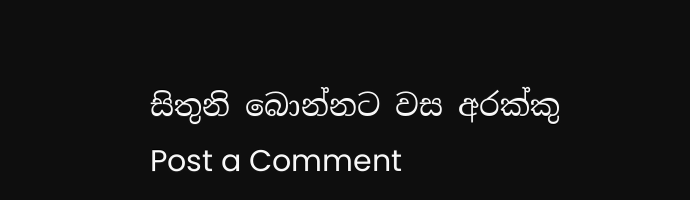සිතුනි බොන්නට වස අරක්කු
Post a Comment